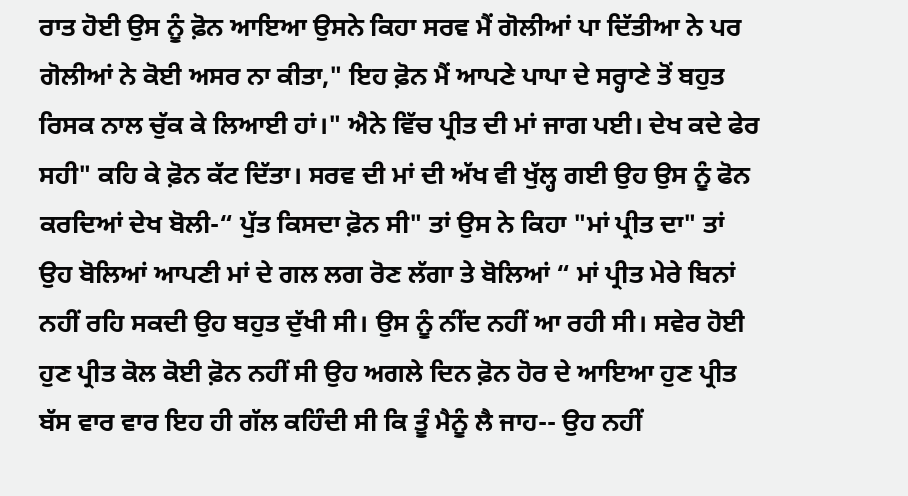ਰਾਤ ਹੋਈ ਉਸ ਨੂੰ ਫ਼ੋਨ ਆਇਆ ਉਸਨੇ ਕਿਹਾ ਸਰਵ ਮੈਂ ਗੋਲੀਆਂ ਪਾ ਦਿੱਤੀਆ ਨੇ ਪਰ ਗੋਲੀਆਂ ਨੇ ਕੋਈ ਅਸਰ ਨਾ ਕੀਤਾ," ਇਹ ਫ਼ੋਨ ਮੈਂ ਆਪਣੇ ਪਾਪਾ ਦੇ ਸਰ੍ਹਾਣੇ ਤੋਂ ਬਹੁਤ ਰਿਸਕ ਨਾਲ ਚੁੱਕ ਕੇ ਲਿਆਈ ਹਾਂ।" ਐਨੇ ਵਿੱਚ ਪ੍ਰੀਤ ਦੀ ਮਾਂ ਜਾਗ ਪਈ। ਦੇਖ ਕਦੇ ਫੇਰ ਸਹੀ" ਕਹਿ ਕੇ ਫ਼ੋਨ ਕੱਟ ਦਿੱਤਾ। ਸਰਵ ਦੀ ਮਾਂ ਦੀ ਅੱਖ ਵੀ ਖੁੱਲ੍ਹ ਗਈ ਉਹ ਉਸ ਨੂੰ ਫੋਨ ਕਰਦਿਆਂ ਦੇਖ ਬੋਲੀ-“ ਪੁੱਤ ਕਿਸਦਾ ਫ਼ੋਨ ਸੀ" ਤਾਂ ਉਸ ਨੇ ਕਿਹਾ "ਮਾਂ ਪ੍ਰੀਤ ਦਾ" ਤਾਂ ਉਹ ਬੋਲਿਆਂ ਆਪਣੀ ਮਾਂ ਦੇ ਗਲ ਲਗ ਰੋਣ ਲੱਗਾ ਤੇ ਬੋਲਿਆਂ “ ਮਾਂ ਪ੍ਰੀਤ ਮੇਰੇ ਬਿਨਾਂ ਨਹੀਂ ਰਹਿ ਸਕਦੀ ਉਹ ਬਹੁਤ ਦੁੱਖੀ ਸੀ। ਉਸ ਨੂੰ ਨੀਂਦ ਨਹੀਂ ਆ ਰਹੀ ਸੀ। ਸਵੇਰ ਹੋਈ ਹੁਣ ਪ੍ਰੀਤ ਕੋਲ ਕੋਈ ਫ਼ੋਨ ਨਹੀਂ ਸੀ ਉਹ ਅਗਲੇ ਦਿਨ ਫ਼ੋਨ ਹੋਰ ਦੇ ਆਇਆ ਹੁਣ ਪ੍ਰੀਤ ਬੱਸ ਵਾਰ ਵਾਰ ਇਹ ਹੀ ਗੱਲ ਕਹਿੰਦੀ ਸੀ ਕਿ ਤੂੰ ਮੈਨੂੰ ਲੈ ਜਾਹ-- ਉਹ ਨਹੀਂ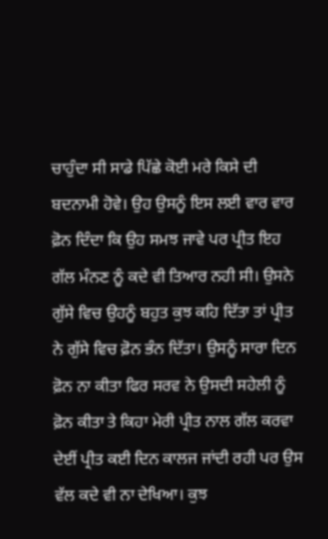ਚਾਹੁੰਦਾ ਸੀ ਸਾਡੇ ਪਿੱਛੇ ਕੋਈ ਮਰੇ ਕਿਸੇ ਦੀ ਬਦਨਾਮੀ ਹੋਵੇ। ਉਹ ਉਸਨੂੰ ਇਸ ਲਈ ਵਾਰ ਵਾਰ ਫ਼ੋਨ ਦਿੰਦਾ ਕਿ ਉਹ ਸਮਝ ਜਾਵੇ ਪਰ ਪ੍ਰੀਤ ਇਹ ਗੱਲ ਮੰਨਣ ਨੂੰ ਕਦੇ ਵੀ ਤਿਆਰ ਨਹੀ ਸੀ। ਉਸਨੇ ਗੁੱਸੇ ਵਿਚ ਉਹਨੂੰ ਬਹੁਤ ਕੁਝ ਕਹਿ ਦਿੱਤਾ ਤਾਂ ਪ੍ਰੀਤ ਨੇ ਗੁੱਸੇ ਵਿਚ ਫ਼ੋਨ ਭੰਨ ਦਿੱਤਾ। ਉਸਨੂੰ ਸਾਰਾ ਦਿਨ ਫ਼ੋਨ ਨਾ ਕੀਤਾ ਫਿਰ ਸਰਵ ਨੇ ਉਸਦੀ ਸਹੇਲੀ ਨੂੰ ਫ਼ੋਨ ਕੀਤਾ ਤੇ ਕਿਹਾ ਮੇਰੀ ਪ੍ਰੀਤ ਨਾਲ ਗੱਲ ਕਰਵਾ ਦੇਈਂ ਪ੍ਰੀਤ ਕਈ ਦਿਨ ਕਾਲਜ ਜਾਂਦੀ ਰਹੀ ਪਰ ਉਸ ਵੱਲ ਕਦੇ ਵੀ ਨਾ ਦੇਖਿਆ। ਕੁਝ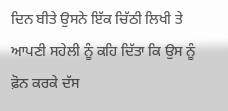ਦਿਨ ਬੀਤੇ ਉਸਨੇ ਇੱਕ ਚਿੱਠੀ ਲਿਖੀ ਤੇ ਆਪਣੀ ਸਹੇਲੀ ਨੂੰ ਕਹਿ ਦਿੱਤਾ ਕਿ ਉਸ ਨੂੰ ਫ਼ੋਨ ਕਰਕੇ ਦੱਸ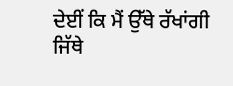ਦੇਈਂ ਕਿ ਮੈਂ ਉੱਥੇ ਰੱਖਾਂਗੀ ਜਿੱਥੇ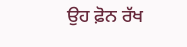ਉਹ ਫ਼ੋਨ ਰੱਖ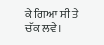ਕੇ ਗਿਆ ਸੀ ਤੇ ਚੱਕ ਲਵੇ।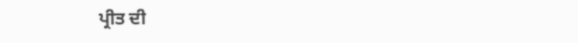ਪ੍ਰੀਤ ਦੀ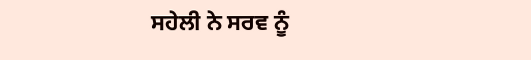ਸਹੇਲੀ ਨੇ ਸਰਵ ਨੂੰ